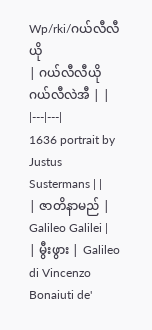Wp/rki/ဂယ်လီလီယို
| ဂယ်လီလီယို ဂယ်လီလဲအီ | |
|---|---|
1636 portrait by Justus Sustermans | |
| ဇာတိနာမည် | Galileo Galilei |
| မွီးဖွား | Galileo di Vincenzo Bonaiuti de'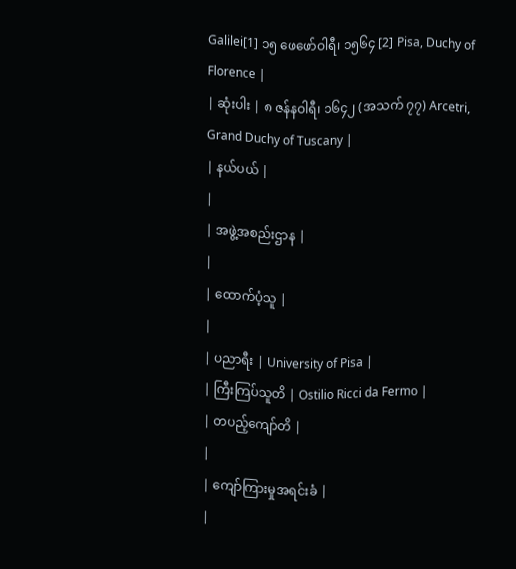Galilei[1] ၁၅ ဖေဖော်ဝါရီ၊ ၁၅၆၄ [2] Pisa, Duchy of Florence |
| ဆုံးပါး | ၈ ဇန်နဝါရီ၊ ၁၆၄၂ (အသက် ၇၇) Arcetri, Grand Duchy of Tuscany |
| နယ်ပယ် |
|
| အဖွဲ့အစည်းဌာန |
|
| ထောက်ပံ့သူ |
|
| ပညာရီး | University of Pisa |
| ကြီးကြပ်သူတိ | Ostilio Ricci da Fermo |
| တပည့်ကျော်တိ |
|
| ကျော်ကြားမှုအရင်းခံ |
|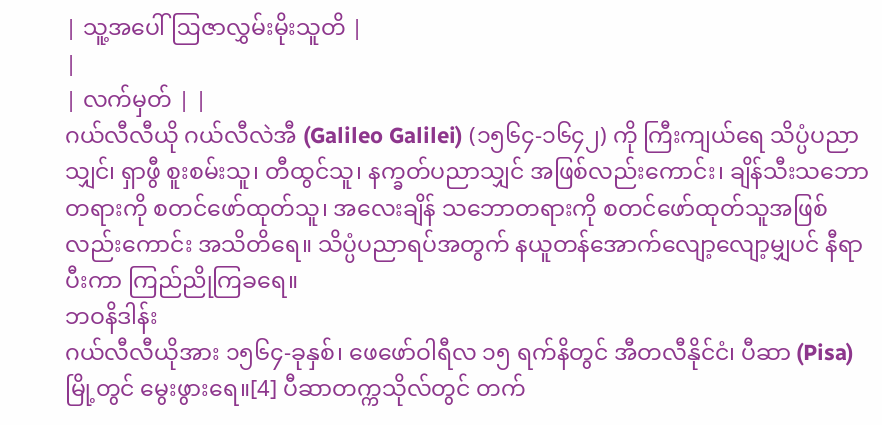| သူ့အပေါ် ဩဇာလွှမ်းမိုးသူတိ |
|
| လက်မှတ် | |
ဂယ်လီလီယို ဂယ်လီလဲအီ (Galileo Galilei) (၁၅၆၄-၁၆၄၂) ကို ကြီးကျယ်ရေ သိပ္ပံပညာသျှင်၊ ရှာဖွီ စူးစမ်းသူ၊ တီထွင်သူ၊ နက္ခတ်ပညာသျှင် အဖြစ်လည်းကောင်း၊ ချိန်သီးသဘောတရားကို စတင်ဖော်ထုတ်သူ၊ အလေးချိန် သဘောတရားကို စတင်ဖော်ထုတ်သူအဖြစ်လည်းကောင်း အသိတိရေ။ သိပ္ပံပညာရပ်အတွက် နယူတန်အောက်လျော့လျော့မျှပင် နီရာပီးကာ ကြည်ညိုကြခရေ။
ဘဝနိဒါန်း
ဂယ်လီလီယိုအား ၁၅၆၄-ခုနှစ်၊ ဖေဖော်ဝါရီလ ၁၅ ရက်နိတွင် အီတလီနိုင်ငံ၊ ပီဆာ (Pisa) မြို့တွင် မွေးဖွားရေ။[4] ပီဆာတက္ကသိုလ်တွင် တက်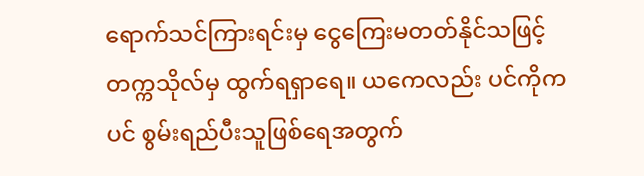ရောက်သင်ကြားရင်းမှ ငွေကြေးမတတ်နိုင်သဖြင့် တက္ကသိုလ်မှ ထွက်ရရှာရေ။ ယကေလည်း ပင်ကိုကပင် စွမ်းရည်ပီးသူဖြစ်ရေအတွက်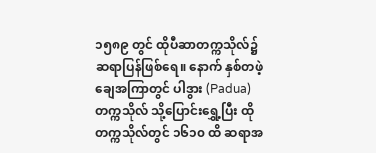၁၅၈၉ တွင် ထိုပီဆာတက္ကသိုလ်၌ ဆရာပြန်ဖြစ်ရေ။ နောက် နှစ်တဖဲ့ချေအကြာတွင် ပါဒွား (Padua) တက္ကသိုလ် သို့ပြောင်းရွှေ့ပြီး ထိုတက္ကသိုလ်တွင် ၁၆၁၀ ထိ ဆရာအ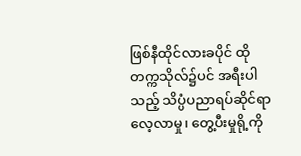ဖြစ်နီထိုင်လားခပိုင် ထိုတက္ကသိုလ်၌ပင် အရီးပါသည့် သိပ္ပံပညာရပ်ဆိုင်ရာ လေ့လာမှု၊ တွေ့ပီးမှုရို့ကို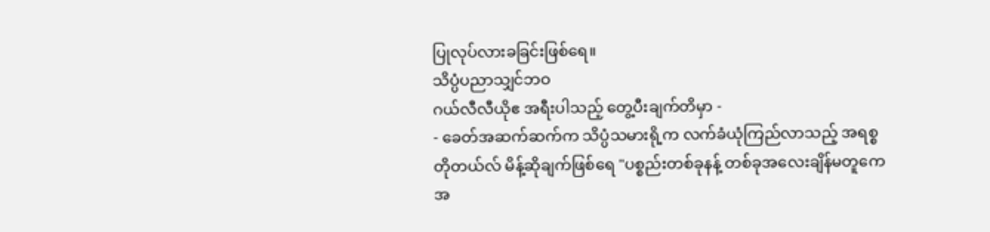ပြုလုပ်လားခခြင်းဖြစ်ရေ။
သိပ္ပံပညာသျှင်ဘဝ
ဂယ်လီလီယိုဧ အရီးပါသည့် တွေ့ပီးချက်တိမှာ -
- ခေတ်အဆက်ဆက်က သိပ္ပံသမားရို့က လက်ခံယုံကြည်လာသည့် အရစ္စတိုတယ်လ် မိန့်ဆိုချက်ဖြစ်ရေ "ပစ္စည်းတစ်ခုနန့် တစ်ခုအလေးချိန်မတူကေ အ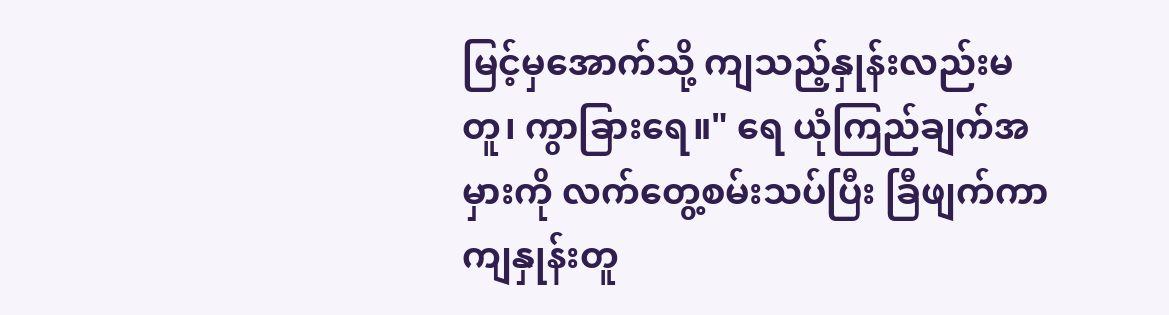မြင့်မှအောက်သို့ ကျသည့်နှုန်းလည်းမတူ၊ ကွာခြားရေ။" ရေ ယုံကြည်ချက်အမှားကို လက်တွေ့စမ်းသပ်ပြီး ခြီဖျက်ကာ ကျနှုန်းတူ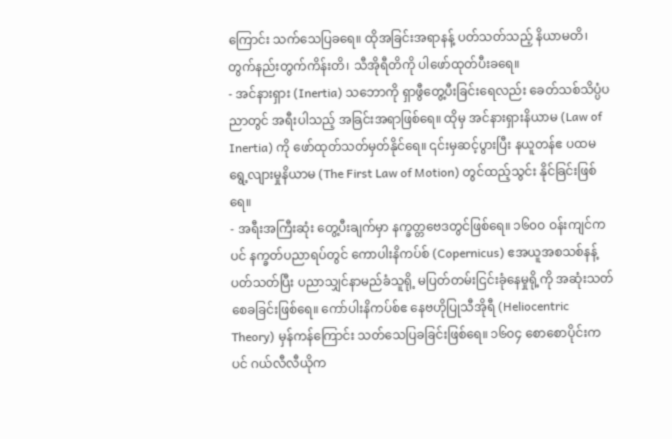ကြောင်း သက်သေပြခရေ။ ထိုအခြင်းအရာနန့် ပတ်သတ်သည့် နိယာမတိ၊ တွက်နည်းတွက်ကိန်းတိ၊ သီအိုရီတိကို ပါဖော်ထုတ်ပီးခရေ။
- အင်နားရှား (Inertia) သဘောကို ရှာဖွီတွေ့ပီးခြင်းရေလည်း ခေတ်သစ်သိပ္ပံပညာတွင် အရီးပါသည့် အခြင်းအရာဖြစ်ရေ။ ထိုမှ အင်နားရှားနိယာမ (Law of Inertia) ကို ဖော်ထုတ်သတ်မှတ်နိုင်ရေ။ ၎င်းမှဆင့်ပွားပြီး နယူတန်ဧ ပထမရွေ့လျားမှုနိယာမ (The First Law of Motion) တွင်ထည့်သွင်း နိုင်ခြင်းဖြစ်ရေ။
- အရီးအကြီးဆုံး တွေ့ပီးချက်မှာ နက္ခတ္တဗေဒတွင်ဖြစ်ရေ။ ၁၆၀ဝ ဝန်းကျင်ကပင် နက္ခတ်ပညာရပ်တွင် ကောပါးနိကပ်စ် (Copernicus) ဧအယူအစသစ်နန့် ပတ်သတ်ပြီး ပညာသျှင်နာမည်ခံသူရို့ မပြတ်တမ်းငြင်းခုံနေမှုရို့ကို အဆုံးသတ်စေခခြင်းဖြစ်ရေ။ ကော်ပါးနိကပ်စ်ဧ နေဗဟိုပြုသီအိုရီ (Heliocentric Theory) မှန်ကန်ကြောင်း သတ်သေပြခခြင်းဖြစ်ရေ။ ၁၆၀၄ စောစောပိုင်းကပင် ဂယ်လီလီယိုက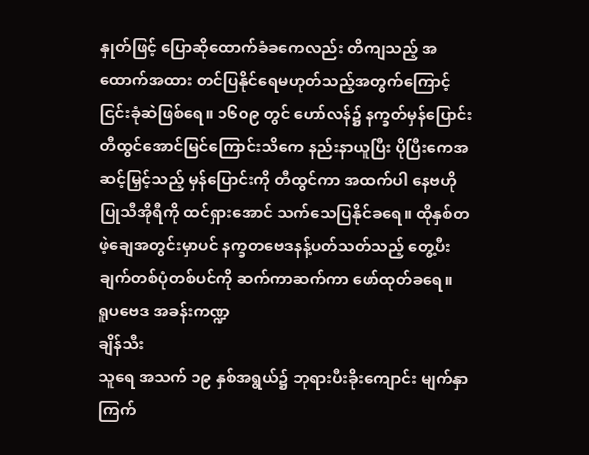နှုတ်ဖြင့် ပြောဆိုထောက်ခံခကေလည်း တိကျသည့် အထောက်အထား တင်ပြနိုင်ရေမဟုတ်သည့်အတွက်ကြောင့် ငြင်းခုံဆဲဖြစ်ရေ။ ၁၆၀၉ တွင် ဟော်လန်၌ နက္ခတ်မှန်ပြောင်း တီထွင်အောင်မြင်ကြောင်းသိကေ နည်းနာယူပြီး ပိုပြီးကေအဆင့်မြှင့်သည့် မှန်ပြောင်းကို တီထွင်ကာ အထက်ပါ နေဗဟိုပြုသီအိုရီကို ထင်ရှားအောင် သက်သေပြနိုင်ခရေ။ ထိုနှစ်တဖဲ့ချေအတွင်းမှာပင် နက္ခတဗေဒနန့်ပတ်သတ်သည့် တွေ့ပီးချက်တစ်ပုံတစ်ပင်ကို ဆက်ကာဆက်ကာ ဖော်ထုတ်ခရေ။
ရူပဗေဒ အခန်းကဏ္ဍ
ချိန်သီး
သူရေ အသက် ၁၉ နှစ်အရွယ်၌ ဘုရားပီးခိုးကျောင်း မျက်နှာကြက်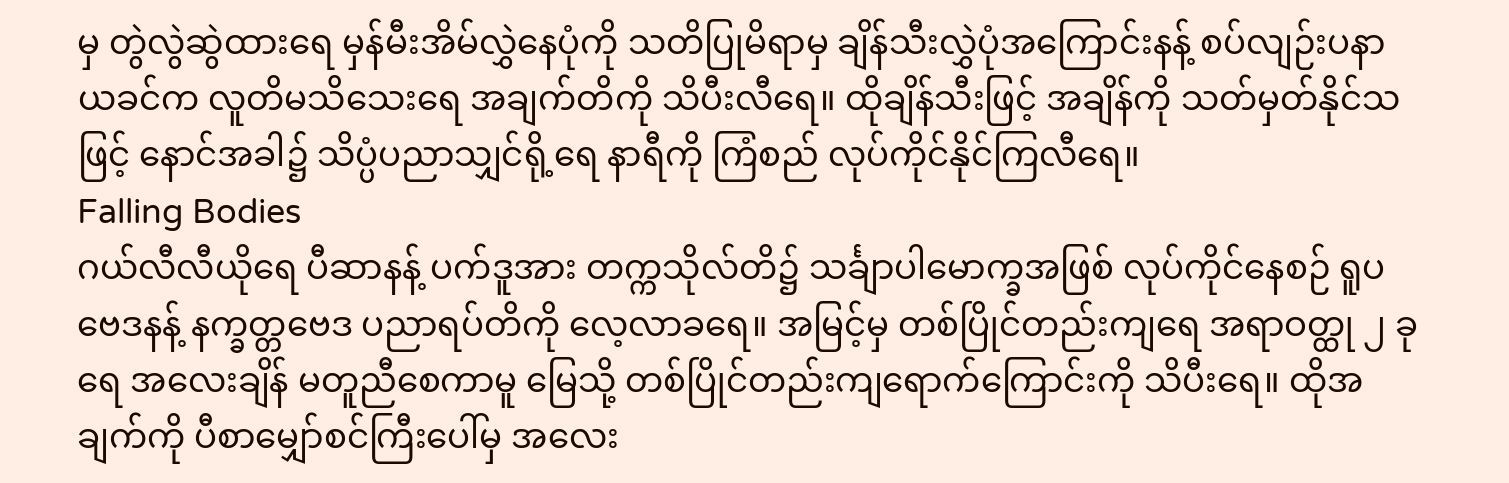မှ တွဲလွဲဆွဲထားရေ မှန်မီးအိမ်လွှဲနေပုံကို သတိပြုမိရာမှ ချိန်သီးလွှဲပုံအကြောင်းနန့် စပ်လျဉ်းပနာ ယခင်က လူတိမသိသေးရေ အချက်တိကို သိပီးလီရေ။ ထိုချိန်သီးဖြင့် အချိန်ကို သတ်မှတ်နိုင်သဖြင့် နောင်အခါ၌ သိပ္ပံပညာသျှင်ရို့ရေ နာရီကို ကြံစည် လုပ်ကိုင်နိုင်ကြလီရေ။
Falling Bodies
ဂယ်လီလီယိုရေ ပီဆာနန့် ပက်ဒူအား တက္ကသိုလ်တိ၌ သင်္ချာပါမောက္ခအဖြစ် လုပ်ကိုင်နေစဉ် ရူပဗေဒနန့် နက္ခတ္တဗေဒ ပညာရပ်တိကို လေ့လာခရေ။ အမြင့်မှ တစ်ပြိုင်တည်းကျရေ အရာဝတ္ထု ၂ ခုရေ အလေးချိန် မတူညီစေကာမူ မြေသို့ တစ်ပြိုင်တည်းကျရောက်ကြောင်းကို သိပီးရေ။ ထိုအချက်ကို ပီစာမျှော်စင်ကြီးပေါ်မှ အလေး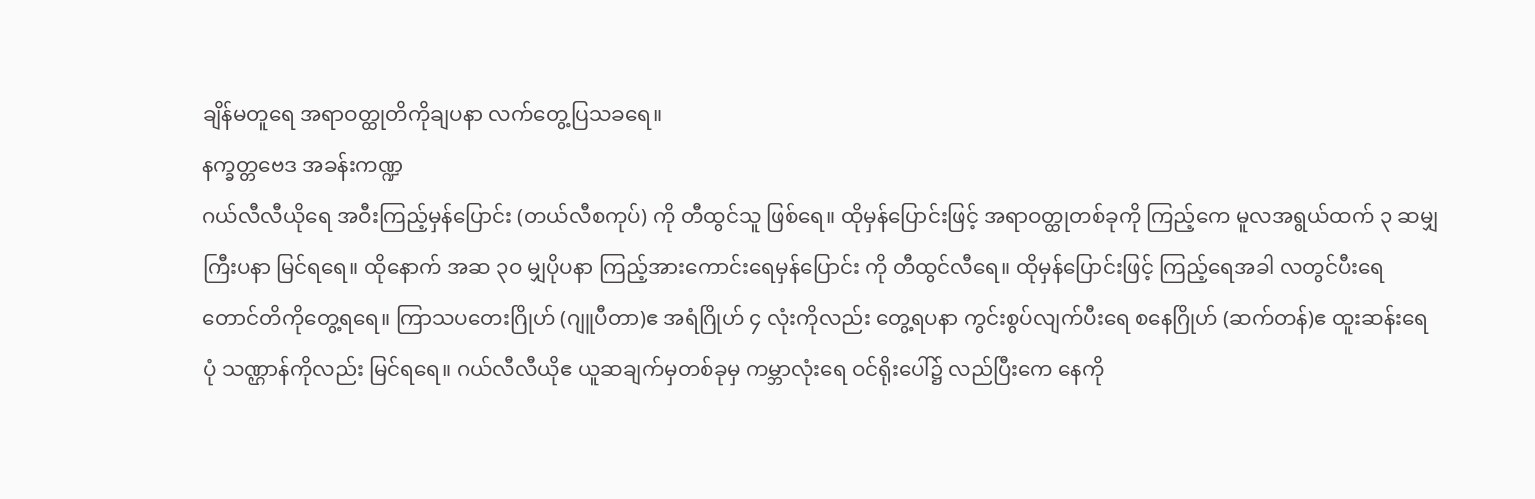ချိန်မတူရေ အရာဝတ္ထုတိကိုချပနာ လက်တွေ့ပြသခရေ။
နက္ခတ္တဗေဒ အခန်းကဏ္ဍ
ဂယ်လီလီယိုရေ အဝီးကြည့်မှန်ပြောင်း (တယ်လီစကုပ်) ကို တီထွင်သူ ဖြစ်ရေ။ ထိုမှန်ပြောင်းဖြင့် အရာဝတ္ထုတစ်ခုကို ကြည့်ကေ မူလအရွယ်ထက် ၃ ဆမျှကြီးပနာ မြင်ရရေ။ ထိုနောက် အဆ ၃ဝ မျှပိုပနာ ကြည့်အားကောင်းရေမှန်ပြောင်း ကို တီထွင်လီရေ။ ထိုမှန်ပြောင်းဖြင့် ကြည့်ရေအခါ လတွင်ပီးရေ တောင်တိကိုတွေ့ရရေ။ ကြာသပတေးဂြိုဟ် (ဂျူပီတာ)ဧ အရံဂြိုဟ် ၄ လုံးကိုလည်း တွေ့ရပနာ ကွင်းစွပ်လျက်ပီးရေ စနေဂြိုဟ် (ဆက်တန်)ဧ ထူးဆန်းရေ ပုံ သဏ္ဌာန်ကိုလည်း မြင်ရရေ။ ဂယ်လီလီယိုဧ ယူဆချက်မှတစ်ခုမှ ကမ္ဘာလုံးရေ ဝင်ရိုးပေါ်၌ လည်ပြီးကေ နေကို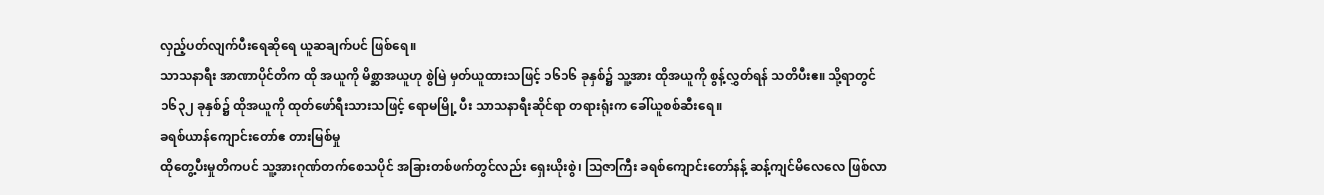လှည့်ပတ်လျက်ပီးရေဆိုရေ ယူဆချက်ပင် ဖြစ်ရေ။
သာသနာရီး အာဏာပိုင်တိက ထို အယူကို မိစ္ဆာအယူဟု စွဲမြဲ မှတ်ယူထားသဖြင့် ၁၆၁၆ ခုနှစ်၌ သူ့အား ထိုအယူကို စွန့်လွှတ်ရန် သတိပီးဧ။ သို့ရာတွင် ၁၆၃၂ ခုနှစ်၌ ထိုအယူကို ထုတ်ဖော်ရီးသားသဖြင့် ရောမမြို့ ပီး သာသနာရီးဆိုင်ရာ တရားရုံးက ခေါ်ယူစစ်ဆီးရေ။
ခရစ်ယာန်ကျောင်းတော်ဧ တားမြစ်မှု
ထိုတွေ့ပီးမှုတိကပင် သူ့အားဂုဏ်တက်စေသပိုင် အခြားတစ်ဖက်တွင်လည်း ရှေးယိုးစွဲ၊ ဩဇာကြီး ခရစ်ကျောင်းတော်နန့် ဆန့်ကျင်မိလေလေ ဖြစ်လာ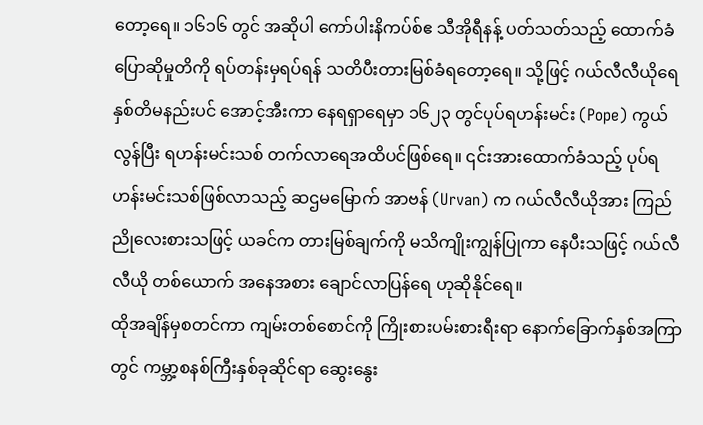တော့ရေ။ ၁၆၁၆ တွင် အဆိုပါ ကော်ပါးနိကပ်စ်ဧ သီအိုရီနန့် ပတ်သတ်သည့် ထောက်ခံပြောဆိုမှုတိကို ရပ်တန်းမှရပ်ရန် သတိပီးတားမြစ်ခံရတော့ရေ။ သို့ဖြင့် ဂယ်လီလီယိုရေ နှစ်တိမနည်းပင် အောင့်အီးကာ နေရရှာရေမှာ ၁၆၂၃ တွင်ပုပ်ရဟန်းမင်း (Pope) ကွယ်လွန်ပြီး ရဟန်းမင်းသစ် တက်လာရေအထိပင်ဖြစ်ရေ။ ၎င်းအားထောက်ခံသည့် ပုပ်ရဟန်းမင်းသစ်ဖြစ်လာသည့် ဆဌမမြောက် အာဗန် (Urvan) က ဂယ်လီလီယိုအား ကြည်ညိုလေးစားသဖြင့် ယခင်က တားမြစ်ချက်ကို မသိကျိုးကျွန်ပြုကာ နေပီးသဖြင့် ဂယ်လီလီယို တစ်ယောက် အနေအစား ချောင်လာပြန်ရေ ဟုဆိုနိုင်ရေ။
ထိုအချိန်မှစတင်ကာ ကျမ်းတစ်စောင်ကို ကြိုးစားပမ်းစားရီးရာ နောက်ခြောက်နှစ်အကြာတွင် ကမ္ဘာ့စနစ်ကြီးနှစ်ခုဆိုင်ရာ ဆွေးနွေး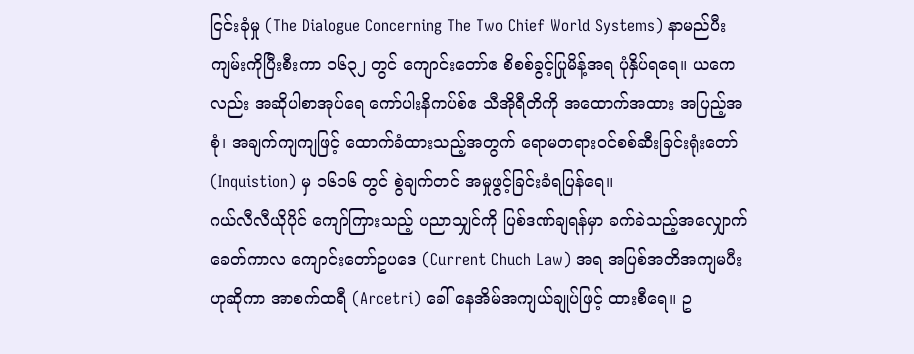ငြင်းခုံမှု (The Dialogue Concerning The Two Chief World Systems) နာမည်ပီး ကျမ်းကိုပြီးစီးကာ ၁၆၃၂ တွင် ကျောင်းတော်ဧ စိစစ်ခွင့်ပြုမိန့်အရ ပုံနှိပ်ရရေ။ ယကေလည်း အဆိုပါစာအုပ်ရေ ကော်ပါးနိကပ်စ်ဧ သီအိုရီတိကို အထောက်အထား အပြည့်အစုံ၊ အချက်ကျကျဖြင့် ထောက်ခံထားသည့်အတွက် ရောမတရားဝင်စစ်ဆီးခြင်းရုံးတော် (Inquistion) မှ ၁၆၁၆ တွင် စွဲချက်တင် အမှုဖွင့်ခြင်းခံရပြန်ရေ။
ဂယ်လီလီယိုပိုင် ကျော်ကြားသည့် ပညာသျှင်ကို ပြစ်ဒဏ်ချရန်မှာ ခက်ခဲသည့်အလျှောက် ခေတ်ကာလ ကျောင်းတော်ဥပဒေ (Current Chuch Law) အရ အပြစ်အတိအကျမပီး ဟုဆိုကာ အာစက်ထရီ (Arcetri) ခေါ် နေအိမ်အကျယ်ချုပ်ဖြင့် ထားစီရေ။ ဥ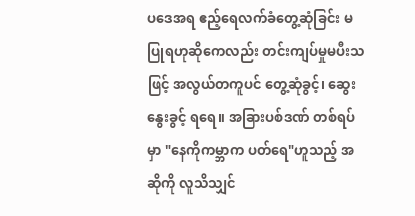ပဒေအရ ဧည့်ရေလက်ခံတွေ့ဆုံခြင်း မပြုရဟုဆိုကေလည်း တင်းကျပ်မှုမပီးသဖြင့် အလွယ်တကူပင် တွေ့ဆုံခွင့်၊ ဆွေးနွေးခွင့် ရရေ။ အခြားပစ်ဒဏ် တစ်ရပ်မှာ "နေကိုကမ္ဘာက ပတ်ရေ"ဟူသည့် အဆိုကို လူသိသျှင်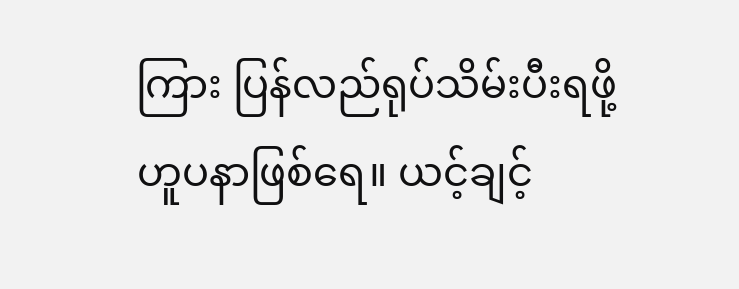ကြား ပြန်လည်ရုပ်သိမ်းပီးရဖို့ ဟူပနာဖြစ်ရေ။ ယင့်ချင့်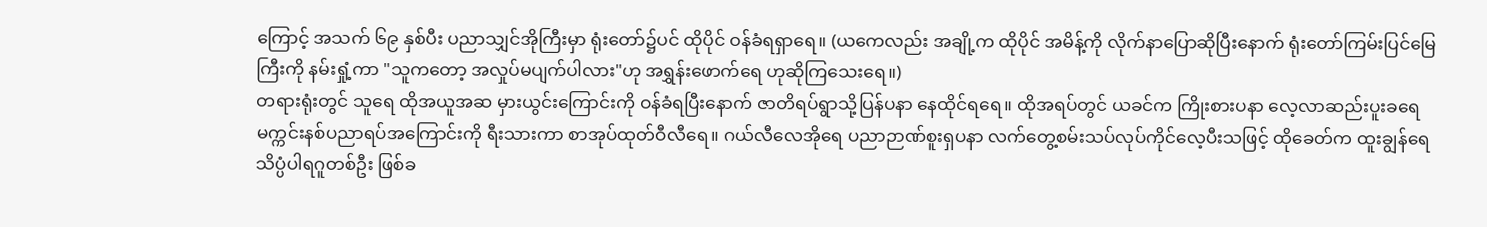ကြောင့် အသက် ၆၉ နှစ်ပီး ပညာသျှင်အိုကြီးမှာ ရုံးတော်၌ပင် ထိုပိုင် ဝန်ခံရရှာရေ။ (ယကေလည်း အချို့က ထိုပိုင် အမိန့်ကို လိုက်နာပြောဆိုပြီးနောက် ရုံးတော်ကြမ်းပြင်မြေကြီးကို နမ်းရှုံ့ကာ "သူကတော့ အလှုပ်မပျက်ပါလား"ဟု အရွှန်းဖောက်ရေ ဟုဆိုကြသေးရေ။)
တရားရုံးတွင် သူရေ ထိုအယူအဆ မှားယွင်းကြောင်းကို ဝန်ခံရပြီးနောက် ဇာတိရပ်ရွာသို့ပြန်ပနာ နေထိုင်ရရေ။ ထိုအရပ်တွင် ယခင်က ကြိုးစားပနာ လေ့လာဆည်းပူးခရေ မက္ကင်းနစ်ပညာရပ်အကြောင်းကို ရီးသားကာ စာအုပ်ထုတ်ဝီလီရေ။ ဂယ်လီလေအိုရေ ပညာဉာဏ်စူးရှပနာ လက်တွေ့စမ်းသပ်လုပ်ကိုင်လေ့ပီးသဖြင့် ထိုခေတ်က ထူးချွန်ရေ သိပ္ပံပါရဂူတစ်ဦး ဖြစ်ခ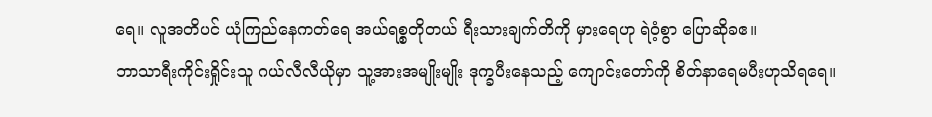ရေ။ လူအတိပင် ယုံကြည်နေကတ်ရေ အယ်ရစ္စတိုတယ် ရီးသားချက်တိကို မှားရေဟု ရဲဝံ့စွာ ပြောဆိုခဧ။
ဘာသာရီးကိုင်းရှိုင်းသူ ဂယ်လီလီယိုမှာ သူ့အားအမျိုးမျိုး ဒုက္ခပီးနေသည့် ကျောင်းတော်ကို စိတ်နာရေမပီးဟုသိရရေ။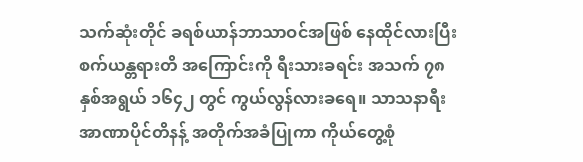သက်ဆုံးတိုင် ခရစ်ယာန်ဘာသာဝင်အဖြစ် နေထိုင်လားပြီး စက်ယန္တရားတိ အကြောင်းကို ရီးသားခရင်း အသက် ၇၈နှစ်အရွယ် ၁၆၄၂ တွင် ကွယ်လွန်လားခရေ။ သာသနာရီး အာဏာပိုင်တိနန့် အတိုက်အခံပြုကာ ကိုယ်တွေ့စုံ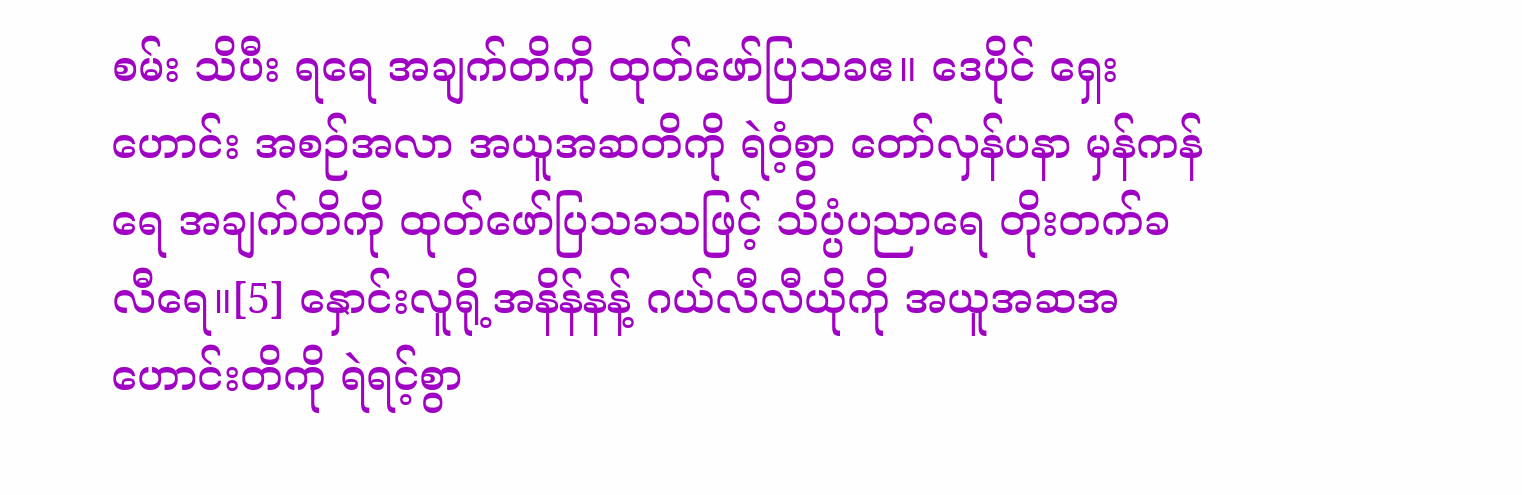စမ်း သိပီး ရရေ အချက်တိကို ထုတ်ဖော်ပြသခဧ။ ဒေပိုင် ရှေးဟောင်း အစဉ်အလာ အယူအဆတိကို ရဲဝံ့စွာ တော်လှန်ပနာ မှန်ကန်ရေ အချက်တိကို ထုတ်ဖော်ပြသခသဖြင့် သိပ္ပံပညာရေ တိုးတက်ခလီရေ။[5] နှောင်းလူရို့အနိန်နန့် ဂယ်လီလီယိုကို အယူအဆအဟောင်းတိကို ရဲရင့်စွာ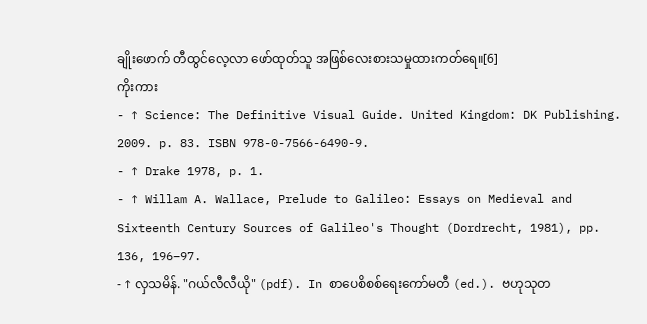ချိုးဖောက် တီထွင်လေ့လာ ဖော်ထုတ်သူ အဖြစ်လေးစားသမှုထားကတ်ရေ။[6]
ကိုးကား
- ↑ Science: The Definitive Visual Guide. United Kingdom: DK Publishing. 2009. p. 83. ISBN 978-0-7566-6490-9.
- ↑ Drake 1978, p. 1.
- ↑ Willam A. Wallace, Prelude to Galileo: Essays on Medieval and Sixteenth Century Sources of Galileo's Thought (Dordrecht, 1981), pp. 136, 196–97.
- ↑ လှသမိန်. "ဂယ်လီလီယို" (pdf). In စာပေစိစစ်ရေးကော်မတီ (ed.). ဗဟုသုတ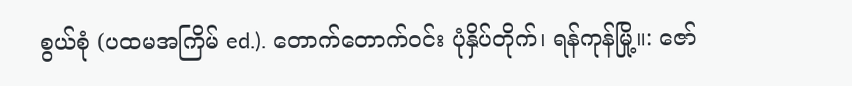စွယ်စုံ (ပထမအကြိမ် ed.). တောက်တောက်ဝင်း ပုံနှိပ်တိုက်၊ ရန်ကုန်မြို့။: ဇော်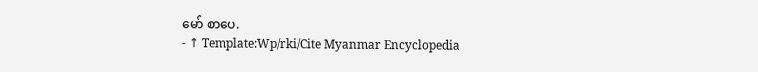မော် စာပေ.
- ↑ Template:Wp/rki/Cite Myanmar Encyclopedia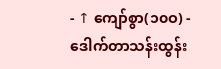- ↑ ကျော်စွာ(၁၀ဝ) - ဒေါက်တာသန်းထွန်း